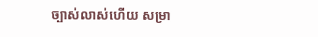ច្បាស់លាស់ហើយ សម្រា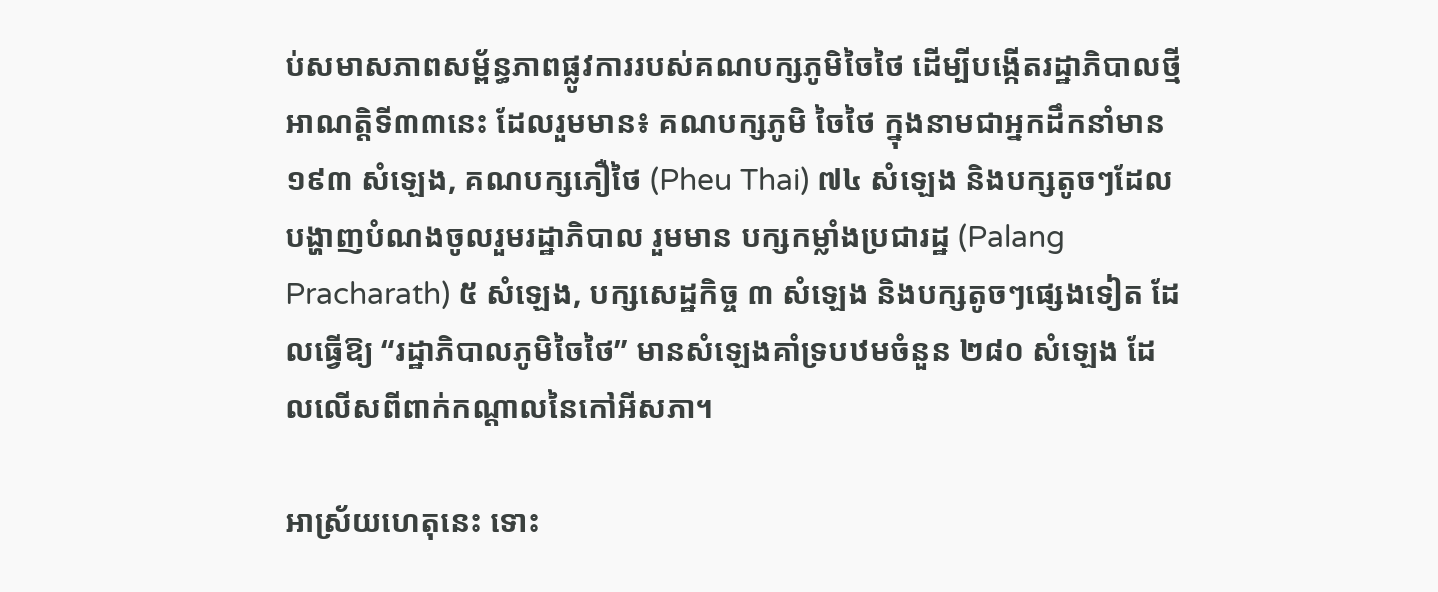ប់សមាសភាពសម្ព័ន្ធភាពផ្លូវការរបស់គណបក្សភូមិចៃថៃ ដើម្បីបង្កើតរដ្ឋាភិបាលថ្មី អាណត្តិទី៣៣នេះ ដែលរួមមាន៖ គណបក្សភូមិ ចៃថៃ ក្នុងនាមជាអ្នកដឹកនាំមាន ១៩៣ សំឡេង, គណបក្សភឿថៃ (Pheu Thai) ៧៤ សំឡេង និងបក្សតូចៗដែលបង្ហាញបំណងចូលរួមរដ្ឋាភិបាល រួមមាន បក្សកម្លាំងប្រជារដ្ឋ (Palang Pracharath) ៥ សំឡេង, បក្សសេដ្ឋកិច្ច ៣ សំឡេង និងបក្សតូចៗផ្សេងទៀត ដែលធ្វើឱ្យ “រដ្ឋាភិបាលភូមិចៃថៃ” មានសំឡេងគាំទ្របឋមចំនួន ២៨០ សំឡេង ដែលលើសពីពាក់កណ្តាលនៃកៅអីសភា។

អាស្រ័យហេតុនេះ ទោះ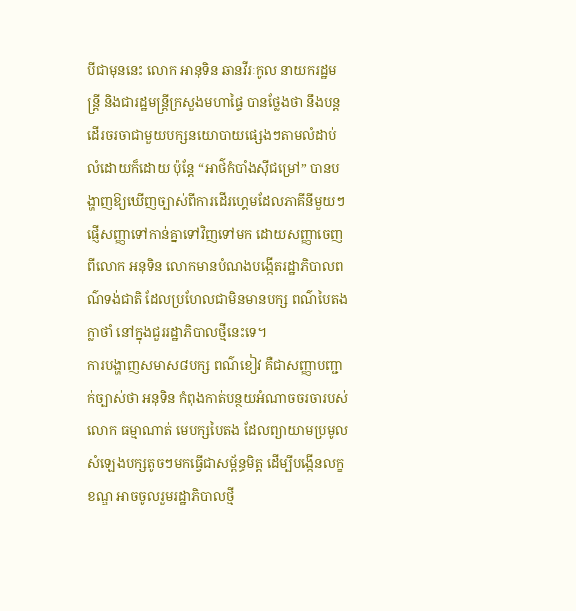បីជាមុននេះ លោក អានុទិន ឆានវីរៈកូល នាយករដ្ឋមន្ត្រី និងជារដ្ឋមន្ត្រីក្រសួងមហាផ្ទៃ បានថ្លែងថា នឹងបន្តដើរចរចាជាមួយបក្សនយោបាយផ្សេងៗតាមលំដាប់លំដោយក៏ដោយ ប៉ុន្តែ “អាថ៌កំបាំងស៊ីជម្រៅ” បានបង្ហាញឱ្យឃើញច្បាស់ពីការដើរហ្គេមដែលភាគីនីមួយៗផ្ញើសញ្ញាទៅកាន់គ្នាទៅវិញទៅមក ដោយសញ្ញាចេញពីលោក អនុទិន លោកមានបំណងបង្កើតរដ្ឋាភិបាលពណ៌ទង់ជាតិ ដែលប្រហែលជាមិនមានបក្ស ពណ៌បៃតង ក្លាថាំ នៅក្នុងជួររដ្ឋាភិបាលថ្មីនេះទេ។
ការបង្ហាញសមាស៨បក្ស ពណ៌ខៀវ គឺជាសញ្ញាបញ្ជាក់ច្បាស់ថា អនុទិន កំពុងកាត់បន្ថយអំណាចចរចារបស់ លោក ធម្មាណាត់ មេបក្សបៃតង ដែលព្យាយាមប្រមូលសំឡេងបក្សតូចៗមកធ្វើជាសម្ព័ន្ធមិត្ត ដើម្បីបង្កើនលក្ខខណ្ឌ អាចចូលរួមរដ្ឋាភិបាលថ្មី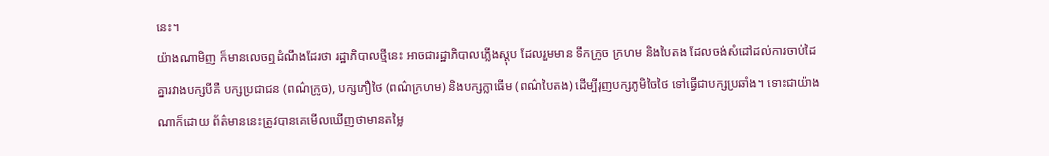នេះ។
យ៉ាងណាមិញ ក៏មានលេចឮដំណឹងដែរថា រដ្ឋាភិបាលថ្មីនេះ អាចជារដ្ឋាភិបាលភ្លើងស្ដុប ដែលរួមមាន ទឹកក្រូច ក្រហម និងបៃតង ដែលចង់សំដៅដល់ការចាប់ដៃគ្នារវាងបក្សបីគឺ បក្សប្រជាជន (ពណ៌ក្រូច), បក្សភឿថៃ (ពណ៌ក្រហម) និងបក្សក្លាធើម (ពណ៌បៃតង) ដើម្បីរុញបក្សភូមិចៃថៃ ទៅធ្វើជាបក្សប្រឆាំង។ ទោះជាយ៉ាងណាក៏ដោយ ព័ត៌មាននេះត្រូវបានគេមើលឃើញថាមានតម្លៃ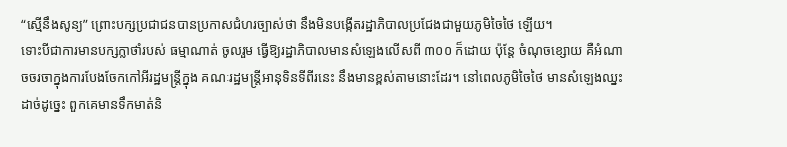“ស្មើនឹងសូន្យ” ព្រោះបក្សប្រជាជនបានប្រកាសជំហរច្បាស់ថា នឹងមិនបង្កើតរដ្ឋាភិបាលប្រជែងជាមួយភូមិចៃថៃ ឡើយ។
ទោះបីជាការមានបក្សក្លាថាំរបស់ ធម្មាណាត់ ចូលរួម ធ្វើឱ្យរដ្ឋាភិបាលមានសំឡេងលើសពី ៣០០ ក៏ដោយ ប៉ុន្តែ ចំណុចខ្សោយ គឺអំណាចចរចាក្នុងការបែងចែកកៅអីរដ្ឋមន្ត្រីក្នុង គណៈរដ្ឋមន្ត្រីអានុទិនទីពីរនេះ នឹងមានខ្ពស់តាមនោះដែរ។ នៅពេលភូមិចៃថៃ មានសំឡេងឈ្នះដាច់ដូច្នេះ ពួកគេមានទឹកមាត់និ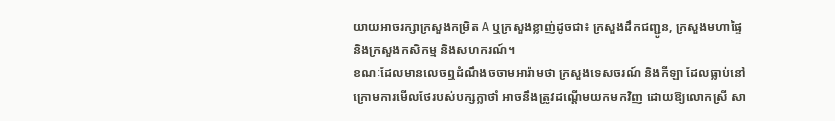យាយអាចរក្សាក្រសួងកម្រិត A ឬក្រសួងខ្លាញ់ដូចជា៖ ក្រសួងដឹកជញ្ជូន, ក្រសួងមហាផ្ទៃ និងក្រសួងកសិកម្ម និងសហករណ៍។
ខណៈដែលមានលេចឮដំណឹងចចាមអារ៉ាមថា ក្រសួងទេសចរណ៍ និងកីឡា ដែលធ្លាប់នៅក្រោមការមើលថែរបស់បក្សក្លាថាំ អាចនឹងត្រូវដណ្តើមយកមកវិញ ដោយឱ្យលោកស្រី សា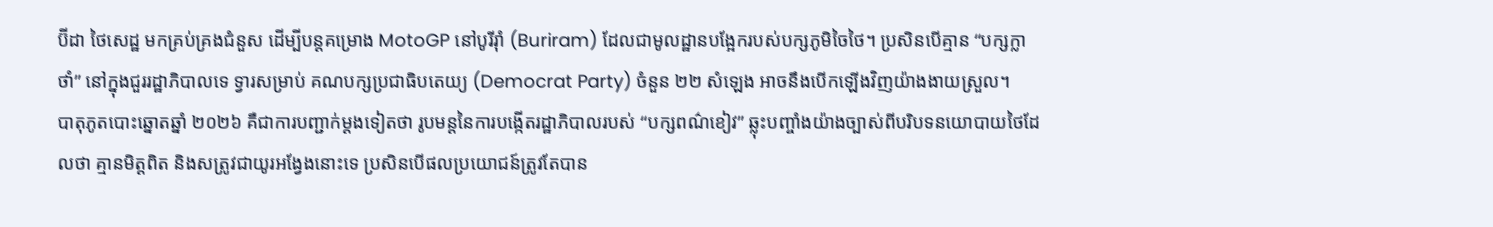ប៊ីដា ថៃសេដ្ឋ មកគ្រប់គ្រងជំនួស ដើម្បីបន្តគម្រោង MotoGP នៅបូរីរ៉ាំ (Buriram) ដែលជាមូលដ្ឋានបង្អែករបស់បក្សភូមិចៃថៃ។ ប្រសិនបើគ្មាន “បក្សក្លាថាំ” នៅក្នុងជួររដ្ឋាភិបាលទេ ទ្វារសម្រាប់ គណបក្សប្រជាធិបតេយ្យ (Democrat Party) ចំនួន ២២ សំឡេង អាចនឹងបើកឡើងវិញយ៉ាងងាយស្រួល។
បាតុភូតបោះឆ្នោតឆ្នាំ ២០២៦ គឺជាការបញ្ជាក់ម្តងទៀតថា រូបមន្តនៃការបង្កើតរដ្ឋាភិបាលរបស់ “បក្សពណ៌ខៀវ” ឆ្លុះបញ្ចាំងយ៉ាងច្បាស់ពីបរិបទនយោបាយថៃដែលថា គ្មានមិត្តពិត និងសត្រូវជាយូរអង្វែងនោះទេ ប្រសិនបើផលប្រយោជន៍ត្រូវតែបាន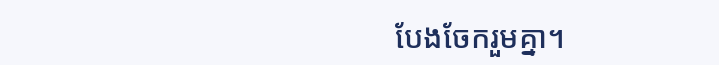បែងចែករួមគ្នា។